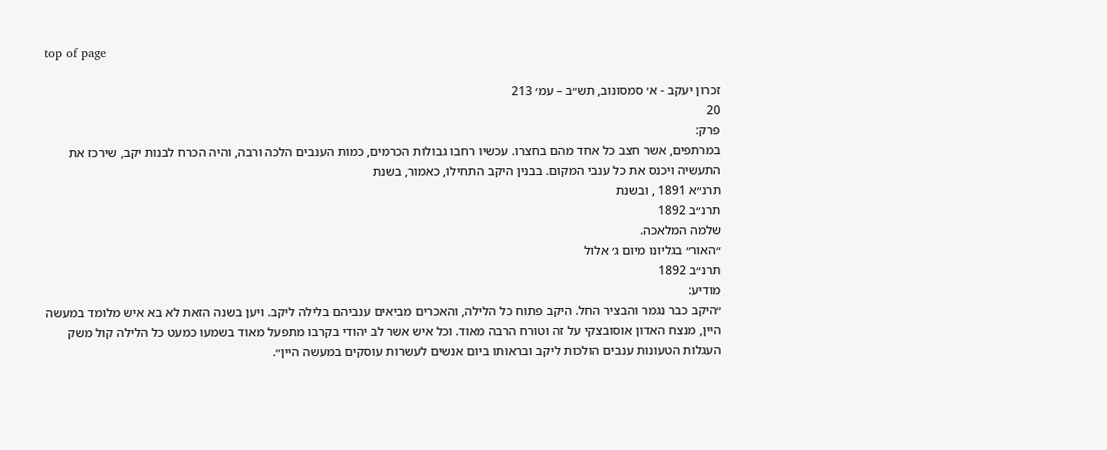top of page

זכרון יעקב - א׳ סמסונוב, תש״ב – עמ׳ 213
20
פרק:
במרתפים, אשר חצב כל אחד מהם בחצרו. עכשיו רחבו גבולות הכרמים, כמות הענבים הלכה ורבה, והיה הכרח לבנות יקב, שירכז את התעשיה ויכנס את כל ענבי המקום. בבנין היקב התחילו, כאמור, בשנת
תרנ״א 1891 , ובשנת
תרנ״ב 1892
שלמה המלאכה.
״האור״ בגליונו מיום ג׳ אלול
תרנ״ב 1892
מודיע:
״היקב כבר נגמר והבציר החל. היקב פתוח כל הלילה, והאכרים מביאים ענביהם בלילה ליקב. ויען בשנה הזאת לא בא איש מלומד במעשה היין, מנצח האדון אוסובצקי על זה וטורח הרבה מאוד. וכל איש אשר לב יהודי בקרבו מתפעל מאוד בשמעו כמעט כל הלילה קול משק העגלות הטעונות ענבים הולכות ליקב ובראותו ביום אנשים לעשרות עוסקים במעשה היין״.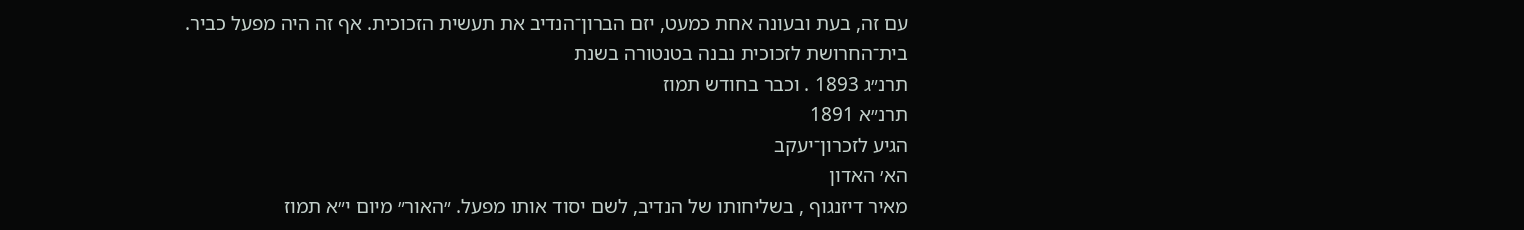עם זה, בעת ובעונה אחת כמעט, יזם הברון־הנדיב את תעשית הזכוכית. אף זה היה מפעל כביר.
בית־החרושת לזכוכית נבנה בטנטורה בשנת
תרנ״ג 1893 . וכבר בחודש תמוז
תרנ״א 1891
הגיע לזכרון־יעקב
הא׳ האדון
מאיר דיזנגוף , בשליחותו של הנדיב, לשם יסוד אותו מפעל. ״האור״ מיום י״א תמוז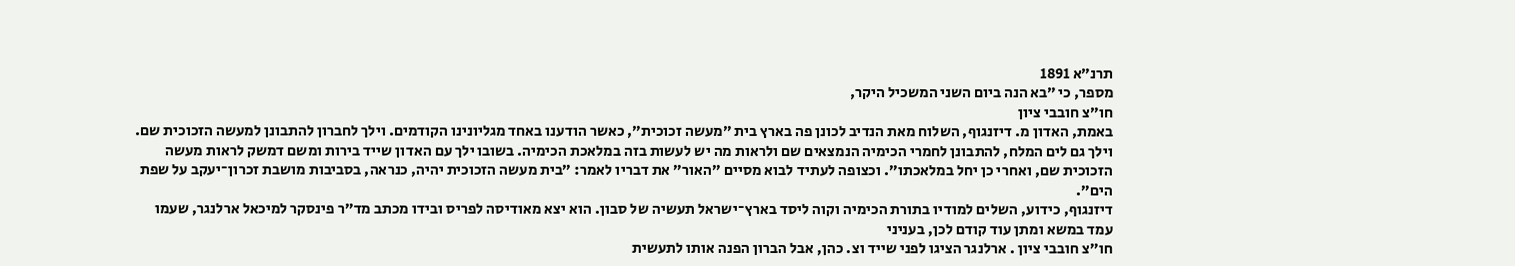תרנ״א 1891
מספר, כי ״בא הנה ביום השני המשכיל היקר,
חו״צ חובבי ציון
באמת, האדון מ. דיזנגוף, השלוח מאת הנדיב לכונן פה בארץ בית ״מעשה זכוכית״, כאשר הודענו באחד מגליונינו הקודמים. וילך לחברון להתבונן למעשה הזכוכית שם. וילך גם לים המלח, להתבונן לחמרי הכימיה הנמצאים שם ולראות מה יש לעשות בזה במלאכת הכימיה. בשובו ילך עם האדון שייד בירות ומשם דמשק לראות מעשה הזכוכית שם, ואחרי כן יחל במלאכתו״. וכצופה לעתיד לבוא מסיים ״האור״ את דבריו לאמר: ״בית מעשה הזכוכית יהיה, כנראה, בסביבות מושבת זכרון־יעקב על שפת הים״.
דיזנגוף, כידוע, השלים למודיו בתורת הכימיה וקוה ליסד בארץ־ישראל תעשיה של סבון. הוא יצא מאודיסה לפריס ובידו מכתב מד״ר פינסקר למיכאל ארלנגר, שעמו עמד במשא ומתן עוד קודם לכן, בעניני
חו״צ חובבי ציון . ארלנגר הציגו לפני שייד וצ. כהן, אבל הברון הפנה אותו לתעשית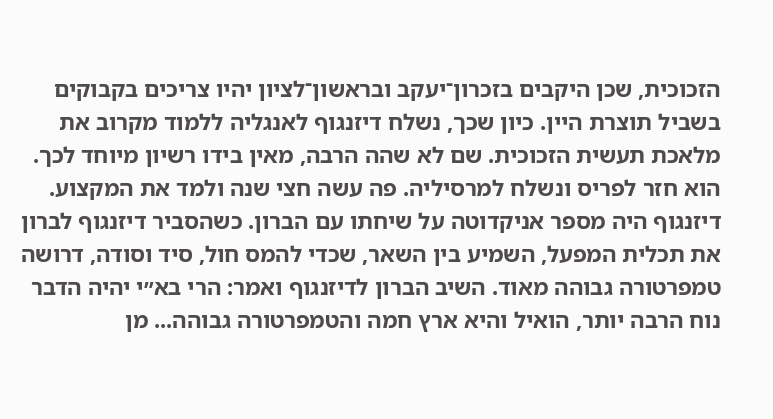הזכוכית, שכן היקבים בזכרון־יעקב ובראשון־לציון יהיו צריכים בקבוקים בשביל תוצרת היין. כיון שכך, נשלח דיזנגוף לאנגליה ללמוד מקרוב את מלאכת תעשית הזכוכית. שם לא שהה הרבה, מאין בידו רשיון מיוחד לכך. הוא חזר לפריס ונשלח למרסיליה. פה עשה חצי שנה ולמד את המקצוע. דיזנגוף היה מספר אניקדוטה על שיחתו עם הברון. כשהסביר דיזנגוף לברון את תכלית המפעל, השמיע בין השאר, שכדי להמס חול, סיד וסודה, דרושה טמפרטורה גבוהה מאוד. השיב הברון לדיזנגוף ואמר: הרי בא״י יהיה הדבר נוח הרבה יותר, הואיל והיא ארץ חמה והטמפרטורה גבוהה... מן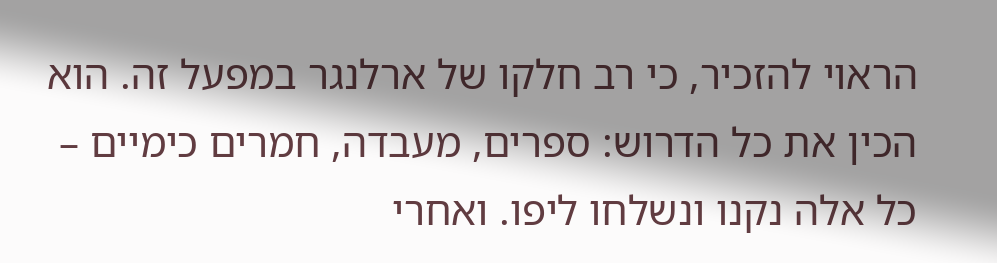הראוי להזכיר, כי רב חלקו של ארלנגר במפעל זה. הוא הכין את כל הדרוש: ספרים, מעבדה, חמרים כימיים – כל אלה נקנו ונשלחו ליפו. ואחרי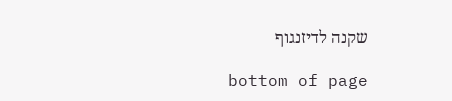שקנה לדיזנגוף

bottom of page